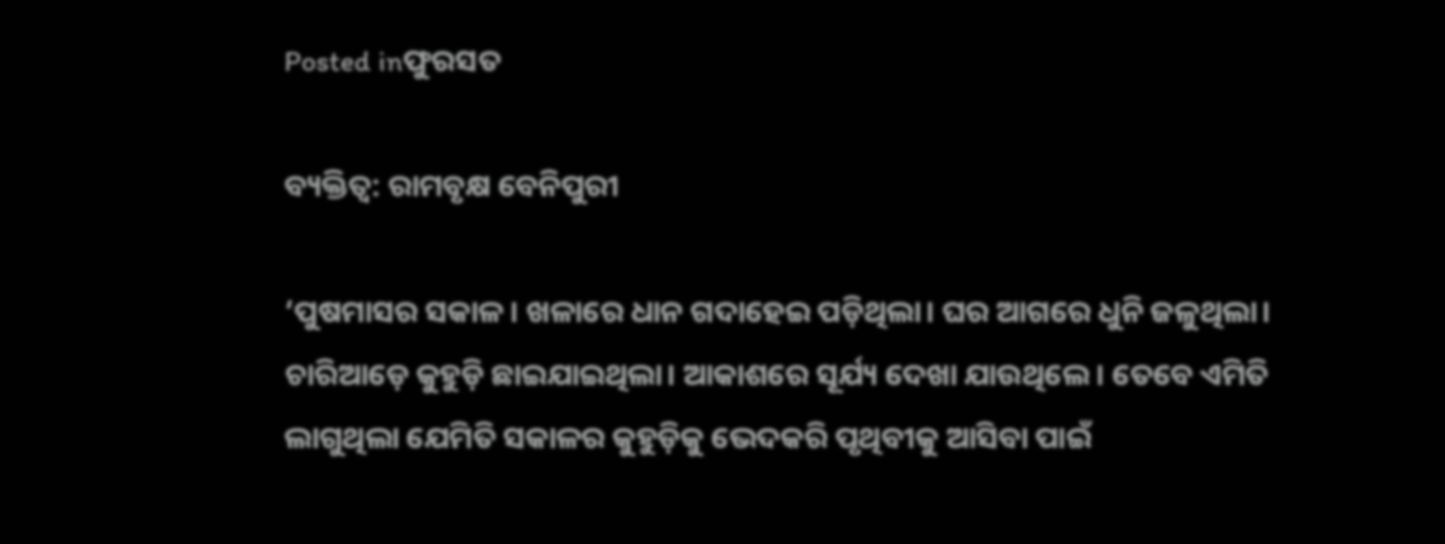Posted inଫୁରସତ

ବ୍ୟକ୍ତିତ୍ୱ: ରାମବୃକ୍ଷ ବେନିପୁରୀ

‘ପୁଷମାସର ସକାଳ। ଖଳାରେ ଧାନ ଗଦାହେଇ ପଡ଼ିଥିଲା। ଘର ଆଗରେ ଧୁନି ଜଳୁଥିଲା। ଚାରିଆଡ଼େ କୁହୁଡ଼ି ଛାଇଯାଇଥିଲା। ଆକାଶରେ ସୂର୍ଯ୍ୟ ଦେଖା ଯାଉଥିଲେ। ତେବେ ଏମିତି ଲାଗୁଥିଲା ଯେମିତି ସକାଳର କୁହୁଡ଼ିକୁ ଭେଦକରି ପୃଥିବୀକୁ ଆସିବା ପାଇଁ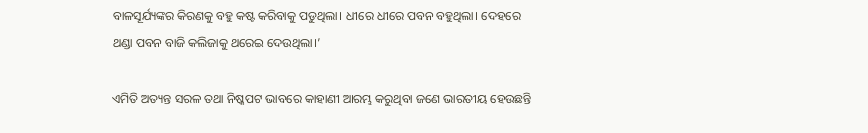ବାଳସୂର୍ଯ୍ୟଙ୍କର କିରଣକୁ ବହୁ କଷ୍ଟ କରିବାକୁ ପଡୁଥିଲା। ଧୀରେ ଧୀରେ ପବନ ବହୁଥିଲା। ଦେହରେ ଥଣ୍ଡା ପବନ ବାଜି କଲିଜାକୁ ଥରେଇ ଦେଉଥିଲା।’

ଏମିତି ଅତ୍ୟନ୍ତ ସରଳ ତଥା ନିଷ୍କପଟ ଭାବରେ କାହାଣୀ ଆରମ୍ଭ କରୁଥିବା ଜଣେ ଭାରତୀୟ ହେଉଛନ୍ତି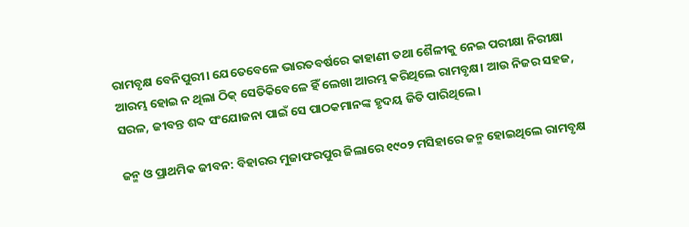ରାମବୃକ୍ଷ ବେନିପୁରୀ। ଯେତେବେଳେ ଭାରତବର୍ଷରେ କାହାଣୀ ତଥା ଶୈଳୀକୁ ନେଇ ପରୀକ୍ଷା ନିରୀକ୍ଷା ଆରମ୍ଭ ହୋଇ ନ ଥିଲା ଠିକ୍‌ ସେତିକିବେଳେ ହିଁ ଲେଖା ଆରମ୍ଭ କରିଥିଲେ ରାମବୃକ୍ଷ। ଆଉ ନିଜର ସହଜ, ସରଳ, ଜୀବନ୍ତ ଶବ୍ଦ ସଂଯୋଜନା ପାଇଁ ସେ ପାଠକମାନଙ୍କ ହୃଦୟ ଜିତି ପାରିଥିଲେ।

ଜନ୍ମ ଓ ପ୍ରାଥମିକ ଜୀବନ: ବିହାରର ମୁଜାଫରପୁର ଜିଲାରେ ୧୯୦୨ ମସିହାରେ ଜନ୍ମ ହୋଇଥିଲେ ରାମବୃକ୍ଷ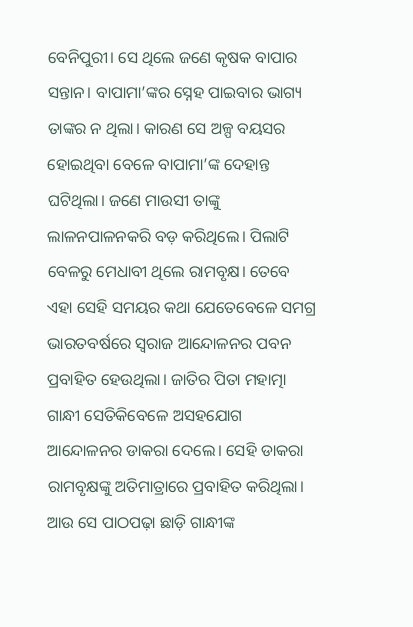ବେନିପୁରୀ। ସେ ଥିଲେ ଜଣେ କୃଷକ ବାପାର ସନ୍ତାନ। ବାପାମା’ଙ୍କର ସ୍ନେହ ପାଇବାର ଭାଗ୍ୟ ତାଙ୍କର ନ ଥିଲା। କାରଣ ସେ ଅଳ୍ପ ବୟସର ହୋଇଥିବା ବେଳେ ବାପାମା’ଙ୍କ ଦେହାନ୍ତ ଘଟିଥିଲା। ଜଣେ ମାଉସୀ ତାଙ୍କୁ ଲାଳନପାଳନକରି ବଡ଼ କରିଥିଲେ। ପିଲାଟି ବେଳରୁ ମେଧାବୀ ଥିଲେ ରାମବୃକ୍ଷ। ତେବେ ଏହା ସେହି ସମୟର କଥା ଯେତେବେଳେ ସମଗ୍ର ଭାରତବର୍ଷରେ ସ୍ବରାଜ ଆନ୍ଦୋଳନର ପବନ ପ୍ରବାହିତ ହେଉଥିଲା। ଜାତିର ପିତା ମହାତ୍ମା ଗାନ୍ଧୀ ସେତିକିବେଳେ ଅସହଯୋଗ ଆନ୍ଦୋଳନର ଡାକରା ଦେଲେ। ସେହି ଡାକରା ରାମବୃକ୍ଷଙ୍କୁ ଅତିମାତ୍ରାରେ ପ୍ରବାହିତ କରିଥିଲା। ଆଉ ସେ ପାଠପଢ଼ା ଛାଡ଼ି ଗାନ୍ଧୀଙ୍କ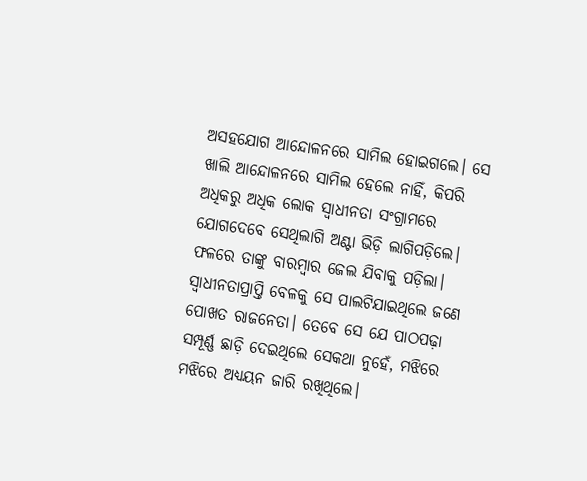ଅସହଯୋଗ ଆନ୍ଦୋଳନରେ ସାମିଲ ହୋଇଗଲେ। ସେ ଖାଲି ଆନ୍ଦୋଳନରେ ସାମିଲ ହେଲେ ନାହିଁ, କିପରି ଅଧିକରୁ ଅଧିକ ଲୋକ ସ୍ବାଧୀନତା ସଂଗ୍ରାମରେ ଯୋଗଦେବେ ସେଥିଲାଗି ଅଣ୍ଟା ଭିଡ଼ି ଲାଗିପଡ଼ିଲେ। ଫଳରେ ତାଙ୍କୁ ବାରମ୍ବାର ଜେଲ ଯିବାକୁ ପଡ଼ିଲା। ସ୍ବାଧୀନତାପ୍ରାପ୍ତି ବେଳକୁ ସେ ପାଲଟିଯାଇଥିଲେ ଜଣେ ପୋଖତ ରାଜନେତା। ତେବେ ସେ ଯେ ପାଠପଢ଼ା ସମ୍ପୂର୍ଣ୍ଣ ଛାଡ଼ି ଦେଇଥିଲେ ସେକଥା ନୁହେଁ, ମଝିରେ ମଝିରେ ଅଧ୍ୟୟନ ଜାରି ରଖିଥିଲେ।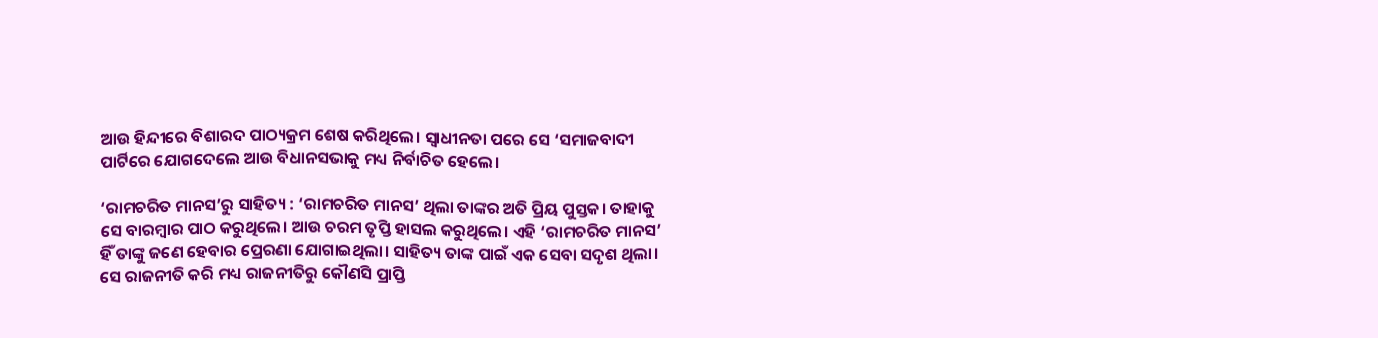ଆଉ ହିନ୍ଦୀରେ ବିଶାରଦ ପାଠ୍ୟକ୍ରମ ଶେଷ କରିଥିଲେ। ସ୍ବାଧୀନତା ପରେ ସେ ‘ସମାଜବାଦୀ ପାର୍ଟିରେ ଯୋଗଦେଲେ ଆଉ ବିଧାନସଭାକୁ ମଧ୍ୟ ନିର୍ବାଚିତ ହେଲେ।

‘ରାମଚରିତ ମାନସ’ରୁ ସାହିତ୍ୟ : ‘ରାମଚରିତ ମାନସ’ ଥିଲା ତାଙ୍କର ଅତି ପ୍ରିୟ ପୁସ୍ତକ। ତାହାକୁ ସେ ବାରମ୍ବାର ପାଠ କରୁଥିଲେ। ଆଉ ଚରମ ତୃପ୍ତି ହାସଲ କରୁଥିଲେ। ଏହି ‘ରାମଚରିତ ମାନସ’ ହିଁ ତାଙ୍କୁ ଜଣେ ହେବାର ପ୍ରେରଣା ଯୋଗାଇଥିଲା। ସାହିତ୍ୟ ତାଙ୍କ ପାଇଁ ଏକ ସେବା ସଦୃଶ ଥିଲା। ସେ ରାଜନୀତି କରି ମଧ୍ୟ ରାଜନୀତିରୁ କୌଣସି ପ୍ରାପ୍ତି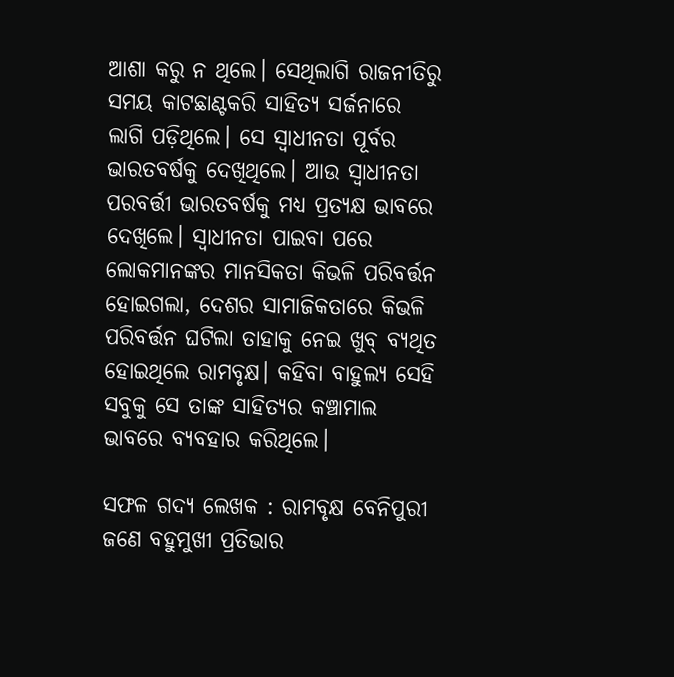ଆଶା କରୁ ନ ଥିଲେ। ସେଥିଲାଗି ରାଜନୀତିରୁ ସମୟ କାଟଛାଣ୍ଟକରି ସାହିତ୍ୟ ସର୍ଜନାରେ ଲାଗି ପଡ଼ିଥିଲେ। ସେ ସ୍ବାଧୀନତା ପୂର୍ବର ଭାରତବର୍ଷକୁ ଦେଖିଥିଲେ। ଆଉ ସ୍ବାଧୀନତା ପରବର୍ତ୍ତୀ ଭାରତବର୍ଷକୁ ମଧ୍ୟ ପ୍ରତ୍ୟକ୍ଷ ଭାବରେ ଦେଖିଲେ। ସ୍ବାଧୀନତା ପାଇବା ପରେ ଲୋକମାନଙ୍କର ମାନସିକତା କିଭଳି ପରିବର୍ତ୍ତନ ହୋଇଗଲା, ଦେଶର ସାମାଜିକତାରେ କିଭଳି ପରିବର୍ତ୍ତନ ଘଟିଲା ତାହାକୁ ନେଇ ଖୁବ୍‌ ବ୍ୟଥିତ ହୋଇଥିଲେ ରାମବୃକ୍ଷ। କହିବା ବାହୁଲ୍ୟ ସେହି ସବୁକୁ ସେ ତାଙ୍କ ସାହିତ୍ୟର କଞ୍ଚାମାଲ ଭାବରେ ବ୍ୟବହାର କରିଥିଲେ।

ସଫଳ ଗଦ୍ୟ ଲେଖକ : ରାମବୃକ୍ଷ ବେନିପୁରୀ ଜଣେ ବହୁମୁଖୀ ପ୍ରତିଭାର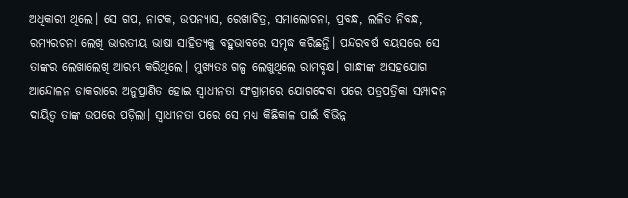ଅଧିକାରୀ ଥିଲେ। ସେ ଗପ, ନାଟକ, ଉପନ୍ୟାସ, ରେଖାଚିତ୍ର, ସମାଲୋଚନା, ପ୍ରବନ୍ଧ, ଲଳିତ ନିବନ୍ଧ, ରମ୍ୟରଚନା ଲେଖି ଭାରତୀୟ ଭାଷା ସାହିତ୍ୟକୁ ବହୁଭାବରେ ସମୃଦ୍ଧ କରିଛନ୍ତି। ପନ୍ଦରବର୍ଷ ବୟସରେ ସେ ତାଙ୍କର ଲେଖାଲେଖି ଆରମ୍ଭ କରିଥିଲେ। ମୁଖ୍ୟତଃ ଗଳ୍ପ ଲେଖୁଥିଲେ ରାମବୃକ୍ଷ। ଗାନ୍ଧୀଙ୍କ ଅସହଯୋଗ ଆନ୍ଦୋଳନ ଡାକରାରେ ଅନୁପ୍ରାଣିତ ହୋଇ ସ୍ବାଧୀନତା ସଂଗ୍ରାମରେ ଯୋଗଦେବା ପରେ ପତ୍ରପତ୍ରିକା ସମ୍ପାଦନ ଦାୟିତ୍ୱ ତାଙ୍କ ଉପରେ ପଡ଼ିଲା। ସ୍ବାଧୀନତା ପରେ ସେ ମଧ୍ୟ କିଛିକାଳ ପାଇଁ ବିଭିନ୍ନ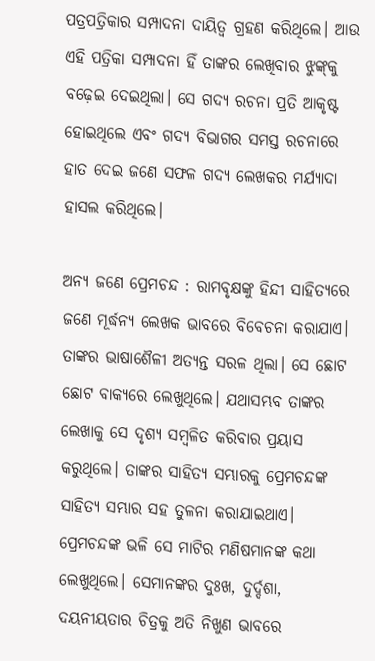ପତ୍ରପତ୍ରିକାର ସମ୍ପାଦନା ଦାୟିତ୍ୱ ଗ୍ରହଣ କରିଥିଲେ। ଆଉ ଏହି ପତ୍ରିକା ସମ୍ପାଦନା ହିଁ ତାଙ୍କର ଲେଖିବାର ଝୁଙ୍କ୍‌କୁ ବଢ଼େଇ ଦେଇଥିଲା। ସେ ଗଦ୍ୟ ରଚନା ପ୍ରତି ଆକୃଷ୍ଟ ହୋଇଥିଲେ ଏବଂ ଗଦ୍ୟ ବିଭାଗର ସମସ୍ତ ରଚନାରେ ହାତ ଦେଇ ଜଣେ ସଫଳ ଗଦ୍ୟ ଲେଖକର ମର୍ଯ୍ୟାଦା ହାସଲ କରିଥିଲେ।

ଅନ୍ୟ ଜଣେ ପ୍ରେମଚନ୍ଦ : ରାମବୃକ୍ଷଙ୍କୁ ହିନ୍ଦୀ ସାହିତ୍ୟରେ ଜଣେ ମୂର୍ଦ୍ଧନ୍ୟ ଲେଖକ ଭାବରେ ବିବେଚନା କରାଯାଏ। ତାଙ୍କର ଭାଷାଶୈଳୀ ଅତ୍ୟନ୍ତ ସରଳ ଥିଲା। ସେ ଛୋଟ ଛୋଟ ବାକ୍ୟରେ ଲେଖୁଥିଲେ। ଯଥାସମ୍ଭବ ତାଙ୍କର ଲେଖାକୁ ସେ ଦୃଶ୍ୟ ସମ୍ବଳିତ କରିବାର ପ୍ରୟାସ କରୁଥିଲେ। ତାଙ୍କର ସାହିତ୍ୟ ସମ୍ଭାରକୁ ପ୍ରେମଚନ୍ଦଙ୍କ ସାହିତ୍ୟ ସମ୍ଭାର ସହ ତୁଳନା କରାଯାଇଥାଏ। ପ୍ରେମଚନ୍ଦଙ୍କ ଭଳି ସେ ମାଟିର ମଣିଷମାନଙ୍କ କଥା ଲେଖୁଥିଲେ। ସେମାନଙ୍କର ଦୁଃଖ, ଦୁର୍ଦ୍ଦଶା, ଦୟନୀୟତାର ଚିତ୍ରକୁ ଅତି ନିଖୁଣ ଭାବରେ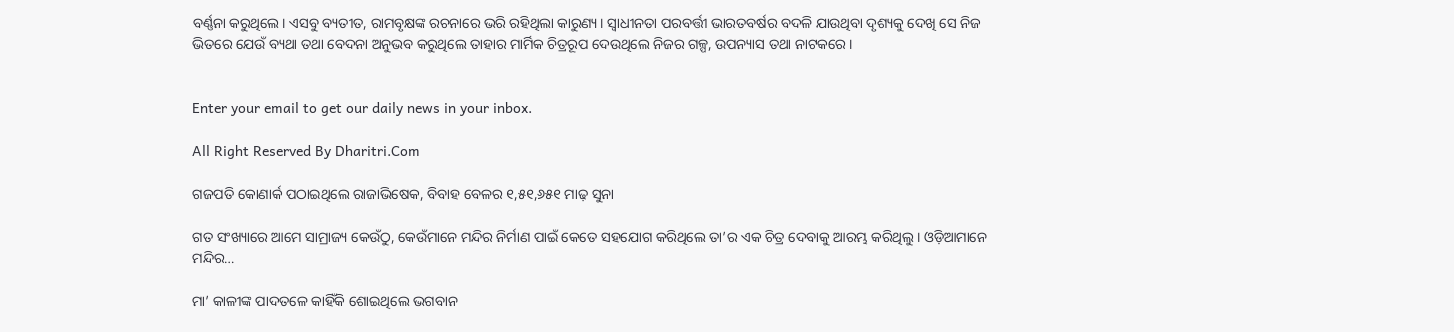ବର୍ଣ୍ଣନା କରୁଥିଲେ। ଏସବୁ ବ୍ୟତୀତ, ରାମବୃକ୍ଷଙ୍କ ରଚନାରେ ଭରି ରହିଥିଲା କାରୁଣ୍ୟ। ସ୍ବାଧୀନତା ପରବର୍ତ୍ତୀ ଭାରତବର୍ଷର ବଦଳି ଯାଉଥିବା ଦୃଶ୍ୟକୁ ଦେଖି ସେ ନିଜ ଭିତରେ ଯେଉଁ ବ୍ୟଥା ତଥା ବେଦନା ଅନୁଭବ କରୁଥିଲେ ତାହାର ମାର୍ମିକ ଚିତ୍ରରୂପ ଦେଉଥିଲେ ନିଜର ଗଳ୍ପ, ଉପନ୍ୟାସ ତଥା ନାଟକରେ।


Enter your email to get our daily news in your inbox.

All Right Reserved By Dharitri.Com

ଗଜପତି କୋଣାର୍କ ପଠାଇଥିଲେ ରାଜାଭିଷେକ, ବିବାହ ବେଳର ୧,୫୧,୬୫୧ ମାଢ଼ ସୁନା

ଗତ ସଂଖ୍ୟାରେ ଆମେ ସାମ୍ରାଜ୍ୟ କେଉଁଠୁ, କେଉଁମାନେ ମନ୍ଦିର ନିର୍ମାଣ ପାଇଁ କେତେ ସହଯୋଗ କରିଥିଲେ ତା’ର ଏକ ଚିତ୍ର ଦେବାକୁ ଆରମ୍ଭ କରିଥିଲୁ। ଓଡ଼ିଆମାନେ ମନ୍ଦିର…

ମା’ କାଳୀଙ୍କ ପାଦତଳେ କାହିଁକି ଶୋଇଥିଲେ ଭଗବାନ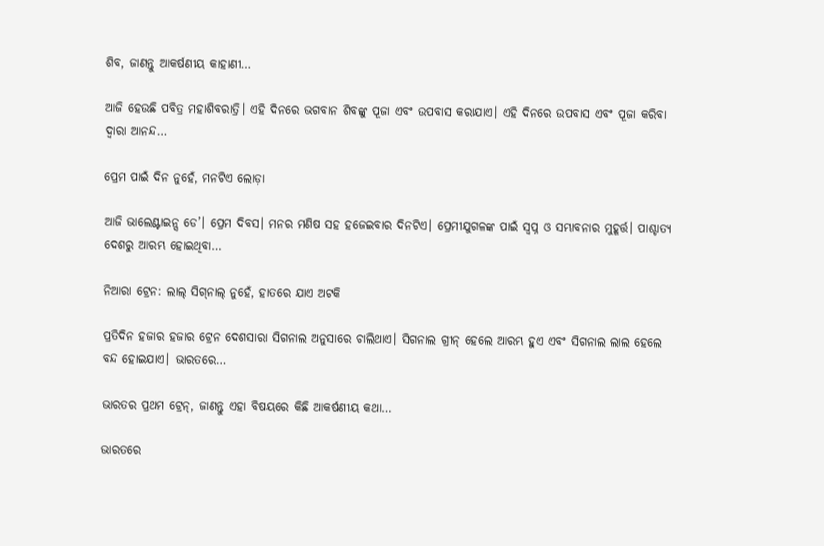ଶିବ, ଜାଣନ୍ତୁ ଆକର୍ଷଣୀୟ କାହାଣୀ…

ଆଜି ହେଉଛି ପବିତ୍ର ମହାଶିବରାତ୍ରି। ଏହି ଦିନରେ ଭଗବାନ ଶିବଙ୍କୁ ପୂଜା ଏବଂ ଉପବାସ କରାଯାଏ। ଏହି ଦିନରେ ଉପବାସ ଏବଂ ପୂଜା କରିବା ଦ୍ୱାରା ଆନନ୍ଦ…

ପ୍ରେମ ପାଇଁ ଦିନ ନୁହେଁ, ମନଟିଏ ଲୋଡ଼ା

ଆଜି ଭାଲେଣ୍ଟାଇନ୍ସ ଡେ’। ପ୍ରେମ ଦିବସ। ମନର ମଣିଷ ସହ ହଜେଇବାର ଦିନଟିଏ। ପ୍ରେମୀଯୁଗଳଙ୍କ ପାଇଁ ସ୍ବପ୍ନ ଓ ସମ୍ଭାବନାର ମୁହୂର୍ତ୍ତ। ପାଶ୍ଚାତ୍ୟ ଦେଶରୁ ଆରମ୍ଭ ହୋଇଥିବା…

ନିଆରା ଟ୍ରେନ: ଲାଲ୍‌ ସିଗ୍‌ନାଲ୍‌ ନୁହେଁ, ହାତରେ ଯାଏ ଅଟକି

ପ୍ରତିଦିନ ହଜାର ହଜାର ଟ୍ରେନ ଦେଶସାରା ସିଗନାଲ ଅନୁସାରେ ଚାଲିଥାଏ। ସିଗନାଲ ଗ୍ରୀନ୍‌ ହେଲେ ଆରମ୍ଭ ହୁଏ ଏବଂ ସିଗନାଲ ଲାଲ ହେଲେ ବନ୍ଦ ହୋଇଯାଏ। ଭାରତରେ…

ଭାରତର ପ୍ରଥମ ଟ୍ରେନ୍‌, ଜାଣନ୍ତୁ ଏହା ବିଷୟରେ କିଛି ଆକର୍ଷଣୀୟ କଥା…

ଭାରତରେ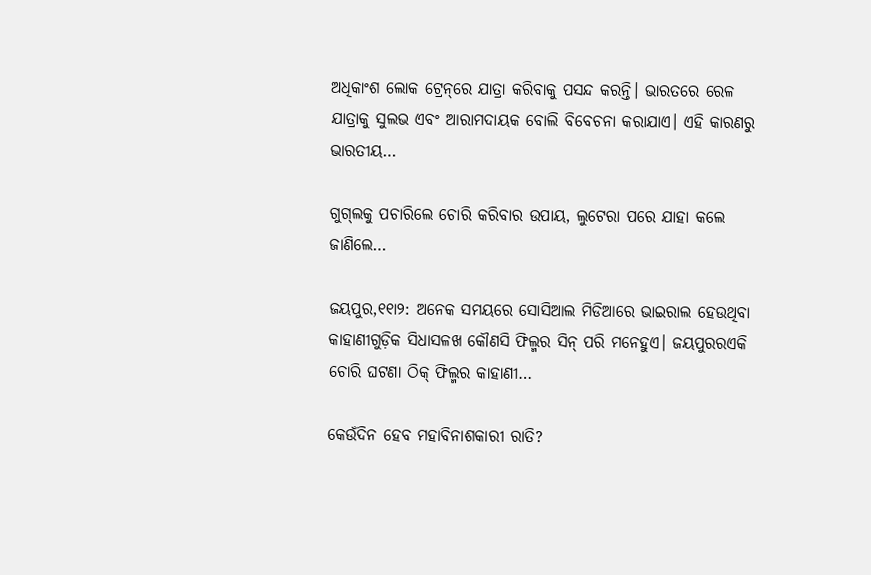ଅଧିକାଂଶ ଲୋକ ଟ୍ରେନ୍‌ରେ ଯାତ୍ରା କରିବାକୁ ପସନ୍ଦ କରନ୍ତି। ଭାରତରେ ରେଳ ଯାତ୍ରାକୁ ସୁଲଭ ଏବଂ ଆରାମଦାୟକ ବୋଲି ବିବେଚନା କରାଯାଏ। ଏହି କାରଣରୁ ଭାରତୀୟ…

ଗୁଗ୍‌ଲକୁ ପଚାରିଲେ ଚୋରି କରିବାର ଉପାୟ, ଲୁଟେରା ପରେ ଯାହା କଲେ ଜାଣିଲେ…

ଜୟପୁର,୧୧ା୨: ଅନେକ ସମୟରେ ସୋସିଆଲ ମିଡିଆରେ ଭାଇରାଲ ହେଉଥିବା କାହାଣୀଗୁଡ଼ିକ ସିଧାସଳଖ କୌଣସି ଫିଲ୍ମର ସିନ୍‌ ପରି ମନେହୁଏ। ଜୟପୁରରଏକି ଚୋରି ଘଟଣା ଠିକ୍‌ ଫିଲ୍ମର କାହାଣୀ…

କେଉଁଦିନ ହେବ ମହାବିନାଶକାରୀ ରାତି?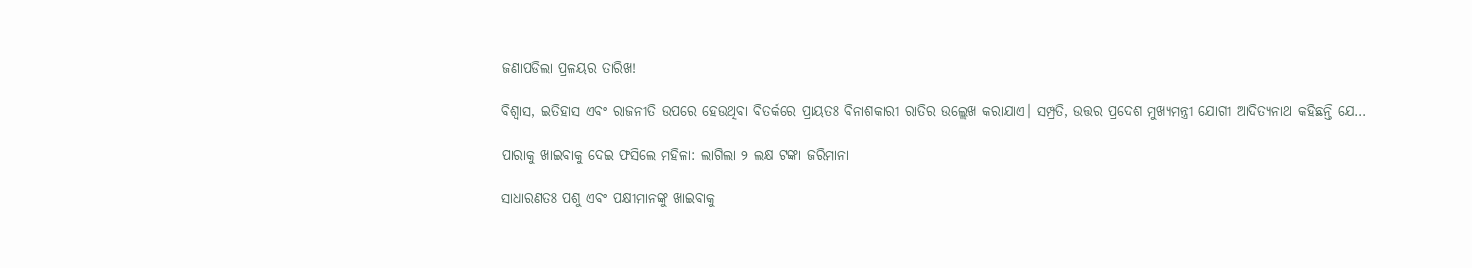ଜଣାପଡିଲା ପ୍ରଳୟର ତାରିଖ!

ବିଶ୍ୱାସ, ଇତିହାସ ଏବଂ ରାଜନୀତି ଉପରେ ହେଉଥିବା ବିତର୍କରେ ପ୍ରାୟତଃ ବିନାଶକାରୀ ରାତିର ଉଲ୍ଲେଖ କରାଯାଏ। ସମ୍ପ୍ରତି, ଉତ୍ତର ପ୍ରଦେଶ ମୁଖ୍ୟମନ୍ତ୍ରୀ ଯୋଗୀ ଆଦିତ୍ୟନାଥ କହିଛନ୍ତି ଯେ…

ପାରାକୁ ଖାଇବାକୁ ଦେଇ ଫସିଲେ ମହିଳା: ଲାଗିଲା ୨ ଲକ୍ଷ ଟଙ୍କା ଜରିମାନା

ସାଧାରଣତଃ ପଶୁ ଏବଂ ପକ୍ଷୀମାନଙ୍କୁ ଖାଇବାକୁ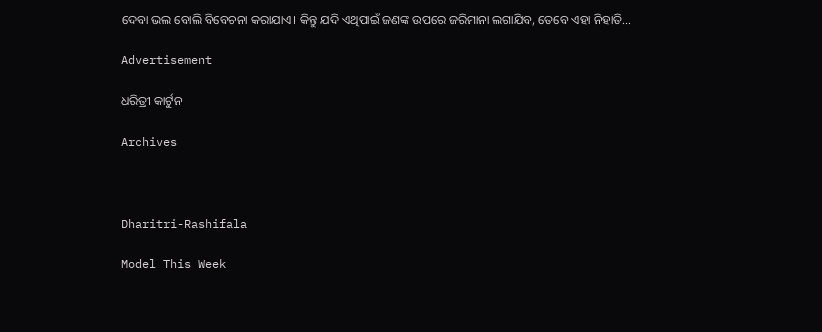ଦେବା ଭଲ ବୋଲି ବିବେଚନା କରାଯାଏ। କିନ୍ତୁ ଯଦି ଏଥିପାଇଁ ଜଣଙ୍କ ଉପରେ ଜରିମାନା ଲଗାଯିବ, ତେବେ ଏହା ନିହାତି…

Advertisement

ଧରିତ୍ରୀ କାର୍ଟୁନ

Archives



Dharitri-Rashifala

Model This Week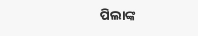ପିଲାଙ୍କ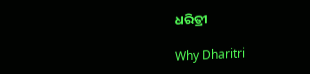ଧରିତ୍ରୀ

Why Dharitri